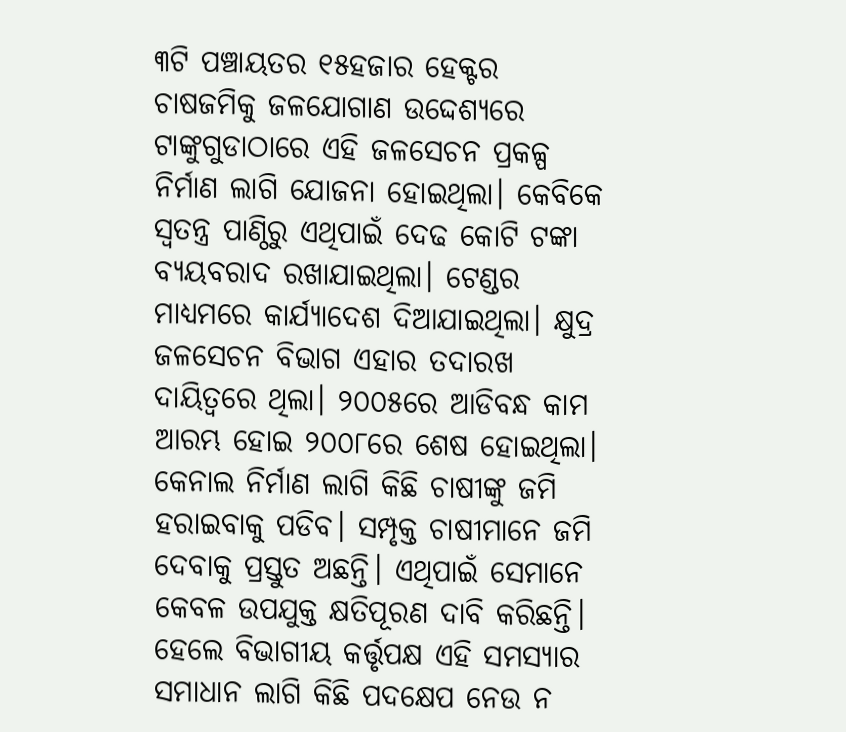୩ଟି ପଞ୍ଚାୟତର ୧୫ହଜାର ହେକ୍ଟର ଚାଷଜମିକୁ ଜଳଯୋଗାଣ ଉଦ୍ଦେଶ୍ୟରେ ଟାଙ୍କୁଗୁଡାଠାରେ ଏହି ଜଳସେଚନ ପ୍ରକଳ୍ପ ନିର୍ମାଣ ଲାଗି ଯୋଜନା ହୋଇଥିଲା। କେବିକେ ସ୍ୱତନ୍ତ୍ର ପାଣ୍ଠିରୁ ଏଥିପାଇଁ ଦେଢ କୋଟି ଟଙ୍କା ବ୍ୟୟବରାଦ ରଖାଯାଇଥିଲା। ଟେଣ୍ଡର ମାଧ୍ୟମରେ କାର୍ଯ୍ୟାଦେଶ ଦିଆଯାଇଥିଲା। କ୍ଷୁଦ୍ର ଜଳସେଚନ ବିଭାଗ ଏହାର ତଦାରଖ ଦାୟିତ୍ୱରେ ଥିଲା। ୨୦୦୫ରେ ଆଡିବନ୍ଧ କାମ ଆରମ୍ଭ ହୋଇ ୨୦୦୮ରେ ଶେଷ ହୋଇଥିଲା। କେନାଲ ନିର୍ମାଣ ଲାଗି କିଛି ଚାଷୀଙ୍କୁ ଜମି ହରାଇବାକୁ ପଡିବ। ସମ୍ପୃକ୍ତ ଚାଷୀମାନେ ଜମି ଦେବାକୁ ପ୍ରସ୍ତୁତ ଅଛନ୍ତି। ଏଥିପାଇଁ ସେମାନେ କେବଳ ଉପଯୁକ୍ତ କ୍ଷତିପୂରଣ ଦାବି କରିଛନ୍ତି। ହେଲେ ବିଭାଗୀୟ କର୍ତ୍ତୃପକ୍ଷ ଏହି ସମସ୍ୟାର ସମାଧାନ ଲାଗି କିଛି ପଦକ୍ଷେପ ନେଉ ନ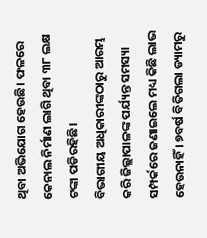ଥିବା ଅଭିଯୋଗ ହେଉଛି। ଫଳରେ କେନାଲ ନିର୍ମାଣ ଲାଗି ଥିବା ୩୮ ଲକ୍ଷ ଟଙ୍କା ପଡିରହିଛି।
ବିଭାଗୀୟ ଅଧିକାରୀଙ୍କଠାରୁ ଆରମ୍ଭ କରି ଜିଲ୍ଲାପାଳଙ୍କ ପର୍ଯ୍ୟନ୍ତ ସମସ୍ୟା ସମ୍ପର୍କରେ ଜଣାଇଲେ ମଧ୍ୟ କିଛି ଲାଭ ହେଉନାହିଁ । ୭ବର୍ଷ ବିତିଗଲା ଡ୍ୟାମରୁ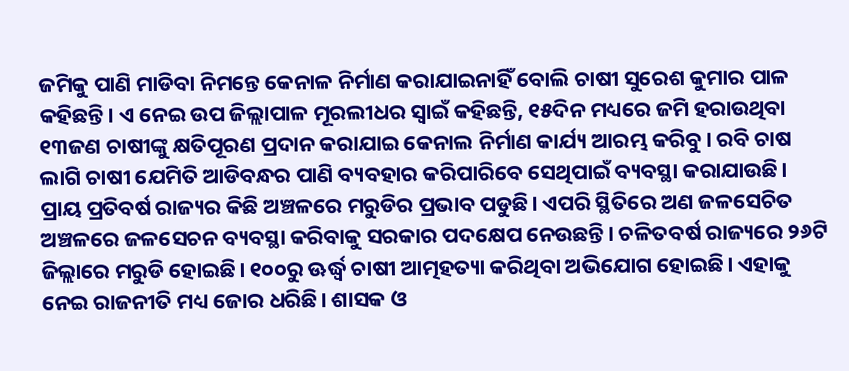ଜମିକୁ ପାଣି ମାଡିବା ନିମନ୍ତେ କେନାଳ ନିର୍ମାଣ କରାଯାଇନାହିଁ ବୋଲି ଚାଷୀ ସୁରେଶ କୁମାର ପାଳ କହିଛନ୍ତି। ଏ ନେଇ ଉପ ଜିଲ୍ଲାପାଳ ମୂରଲୀଧର ସ୍ୱାଇଁ କହିଛନ୍ତି, ୧୫ଦିନ ମଧ୍ୟରେ ଜମି ହରାଉଥିବା ୧୩ଜଣ ଚାଷୀଙ୍କୁ କ୍ଷତିପୂରଣ ପ୍ରଦାନ କରାଯାଇ କେନାଲ ନିର୍ମାଣ କାର୍ଯ୍ୟ ଆରମ୍ଭ କରିବୁ। ରବି ଚାଷ ଲାଗି ଚାଷୀ ଯେମିତି ଆଡିବନ୍ଧର ପାଣି ବ୍ୟବହାର କରିପାରିବେ ସେଥିପାଇଁ ବ୍ୟବସ୍ଥା କରାଯାଉଛି।
ପ୍ରାୟ ପ୍ରତିବର୍ଷ ରାଜ୍ୟର କିଛି ଅଞ୍ଚଳରେ ମରୁଡିର ପ୍ରଭାବ ପଡୁଛି। ଏପରି ସ୍ଥିତିରେ ଅଣ ଜଳସେଚିତ ଅଞ୍ଚଳରେ ଜଳସେଚନ ବ୍ୟବସ୍ଥା କରିବାକୁ ସରକାର ପଦକ୍ଷେପ ନେଉଛନ୍ତି। ଚଳିତବର୍ଷ ରାଜ୍ୟରେ ୨୬ଟି ଜିଲ୍ଲାରେ ମରୁଡି ହୋଇଛି। ୧୦୦ରୁ ଊର୍ଦ୍ଧ୍ୱ ଚାଷୀ ଆତ୍ମହତ୍ୟା କରିଥିବା ଅଭିଯୋଗ ହୋଇଛି। ଏହାକୁ ନେଇ ରାଜନୀତି ମଧ୍ୟ ଜୋର ଧରିଛି। ଶାସକ ଓ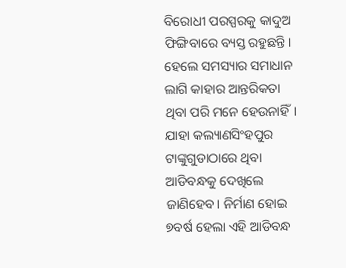ବିରୋଧୀ ପରସ୍ପରକୁ କାଦୁଅ ଫିଙ୍ଗିବାରେ ବ୍ୟସ୍ତ ରହୁଛନ୍ତି। ହେଲେ ସମସ୍ୟାର ସମାଧାନ ଲାଗି କାହାର ଆନ୍ତରିକତା ଥିବା ପରି ମନେ ହେଉନାହିଁ। ଯାହା କଲ୍ୟାଣସିଂହପୁର ଟାଙ୍କୁଗୁଡାଠାରେ ଥିବା ଆଡିବନ୍ଧକୁ ଦେଖିଲେ ଜାଣିହେବ। ନିର୍ମାଣ ହୋଇ ୭ବର୍ଷ ହେଲା ଏହି ଆଡିବନ୍ଧ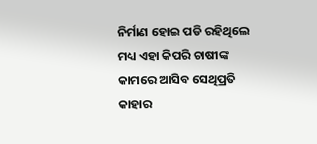ନିର୍ମାଣ ହୋଇ ପଡି ରହିଥିଲେ ମଧ୍ୟ ଏହା କିପରି ଚାଷୀଙ୍କ କାମରେ ଆସିବ ସେଥିପ୍ରତି କାହାର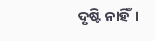ଦୃଷ୍ଟି ନାହିଁ।